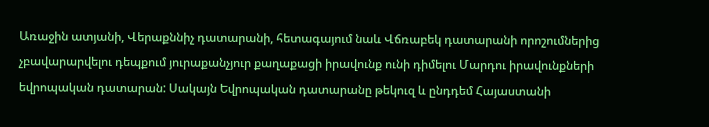Առաջին ատյանի, Վերաքննիչ դատարանի, հետագայում նաև Վճռաբեկ դատարանի որոշումներից չբավարարվելու դեպքում յուրաքանչյուր քաղաքացի իրավունք ունի դիմելու Մարդու իրավունքների եվրոպական դատարան: Սակայն Եվրոպական դատարանը թեկուզ և ընդդեմ Հայաստանի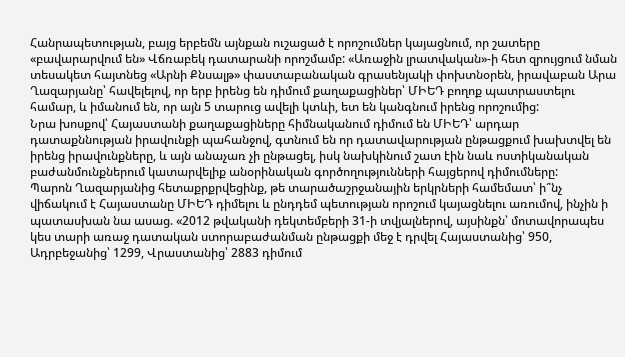Հանրապետության, բայց երբեմն այնքան ուշացած է որոշումներ կայացնում, որ շատերը «բավարարվում են» Վճռաբեկ դատարանի որոշմամբ: «Առաջին լրատվական»-ի հետ զրույցում նման տեսակետ հայտնեց «Արնի Քնսալթ» փաստաբանական գրասենյակի փոխտնօրեն, իրավաբան Արա Ղազարյանը՝ հավելելով, որ երբ իրենց են դիմում քաղաքացիներ՝ ՄԻԵԴ բողոք պատրաստելու համար, և իմանում են, որ այն 5 տարուց ավելի կտևի, ետ են կանգնում իրենց որոշումից:
Նրա խոսքով՝ Հայաստանի քաղաքացիները հիմնականում դիմում են ՄԻԵԴ՝ արդար դատաքննության իրավունքի պահանջով, գտնում են որ դատավարության ընթացքում խախտվել են իրենց իրավունքները, և այն անաչառ չի ընթացել, իսկ նախկինում շատ էին նաև ոստիկանական բաժանմունքներում կատարվելիք անօրինական գործողությունների հայցերով դիմումները:
Պարոն Ղազարյանից հետաքրքրվեցինք, թե տարածաշրջանային երկրների համեմատ՝ ի՞նչ վիճակում է Հայաստանը ՄԻԵԴ դիմելու և ընդդեմ պետության որոշում կայացնելու առումով, ինչին ի պատասխան նա ասաց. «2012 թվականի դեկտեմբերի 31-ի տվյալներով, այսինքն՝ մոտավորապես կես տարի առաջ դատական ստորաբաժանման ընթացքի մեջ է դրվել Հայաստանից՝ 950, Ադրբեջանից՝ 1299, Վրաստանից՝ 2883 դիմում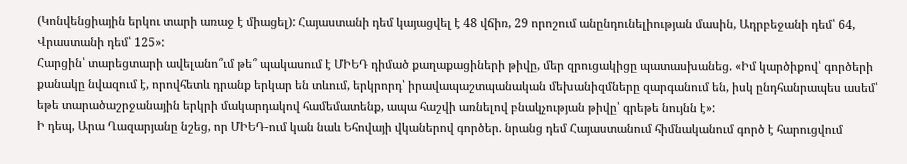(Կոնվենցիային երկու տարի առաջ է միացել): Հայաստանի դեմ կայացվել է 48 վճիռ, 29 որոշում անընդունելիության մասին, Ադրբեջանի դեմ՝ 64, Վրաստանի դեմ՝ 125»:
Հարցին՝ տարեցտարի ավելանո՞ւմ թե՞ պակասում է ՄԻԵԴ դիմած քաղաքացիների թիվը, մեր զրուցակիցը պատասխանեց. «Իմ կարծիքով՝ գործերի քանակը նվազում է, որովհետև դրանք երկար են տևում, երկրորդ՝ իրավապաշտպանական մեխանիզմները զարգանում են, իսկ ընդհանրապես ասեմ՝ եթե տարածաշրջանային երկրի մակարդակով համեմատենք, ապա հաշվի առնելով բնակչության թիվը՝ գրեթե նույնն է»:
Ի դեպ, Արա Ղազարյանը նշեց, որ ՄԻԵԴ-ում կան նաև Եհովայի վկաներով գործեր. նրանց դեմ Հայաստանում հիմնականում գործ է հարուցվում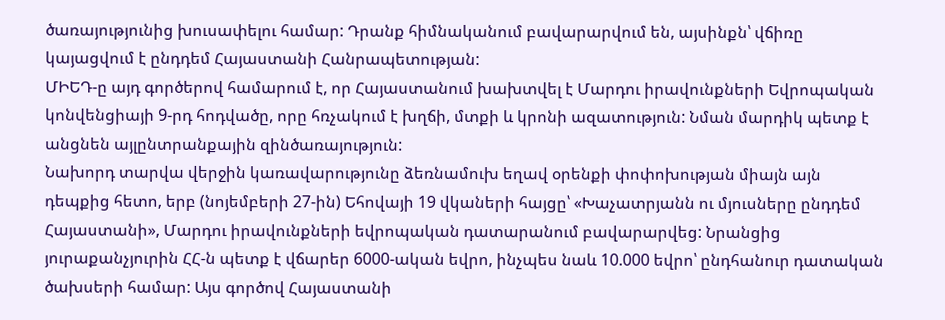ծառայությունից խուսափելու համար: Դրանք հիմնականում բավարարվում են, այսինքն՝ վճիռը կայացվում է ընդդեմ Հայաստանի Հանրապետության:
ՄԻԵԴ-ը այդ գործերով համարում է, որ Հայաստանում խախտվել է Մարդու իրավունքների Եվրոպական կոնվենցիայի 9-րդ հոդվածը, որը հռչակում է խղճի, մտքի և կրոնի ազատություն: Նման մարդիկ պետք է անցնեն այլընտրանքային զինծառայություն:
Նախորդ տարվա վերջին կառավարությունը ձեռնամուխ եղավ օրենքի փոփոխության միայն այն դեպքից հետո, երբ (նոյեմբերի 27-ին) Եհովայի 19 վկաների հայցը՝ «Խաչատրյանն ու մյուսները ընդդեմ Հայաստանի», Մարդու իրավունքների եվրոպական դատարանում բավարարվեց: Նրանցից յուրաքանչյուրին ՀՀ-ն պետք է վճարեր 6000-ական եվրո, ինչպես նաև 10.000 եվրո՝ ընդհանուր դատական ծախսերի համար: Այս գործով Հայաստանի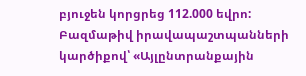բյուջեն կորցրեց 112.000 եվրո:
Բազմաթիվ իրավապաշտպանների կարծիքով՝ «Այլընտրանքային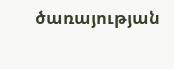ծառայության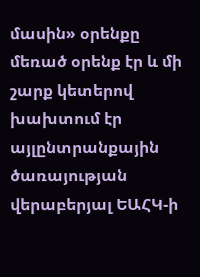մասին» օրենքը մեռած օրենք էր և մի շարք կետերով խախտում էր այլընտրանքային ծառայության վերաբերյալ ԵԱՀԿ-ի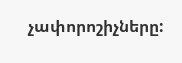չափորոշիչները: